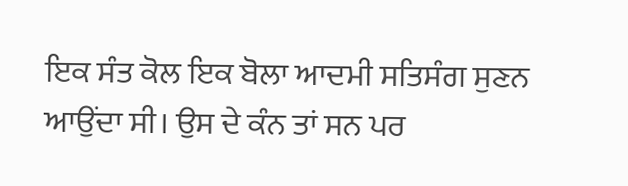ਇਕ ਸੰਤ ਕੋਲ ਇਕ ਬੋਲਾ ਆਦਮੀ ਸਤਿਸੰਗ ਸੁਣਨ ਆਉਂਦਾ ਸੀ। ਉਸ ਦੇ ਕੰਨ ਤਾਂ ਸਨ ਪਰ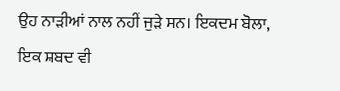ਉਹ ਨਾੜੀਆਂ ਨਾਲ ਨਹੀਂ ਜੁੜੇ ਸਨ। ਇਕਦਮ ਬੋਲਾ, ਇਕ ਸ਼ਬਦ ਵੀ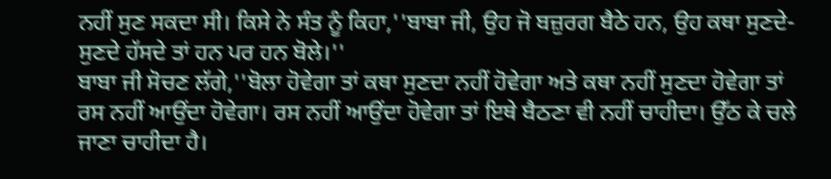ਨਹੀਂ ਸੁਣ ਸਕਦਾ ਸੀ। ਕਿਸੇ ਨੇ ਸੰਤ ਨੂੰ ਕਿਹਾ,''ਬਾਬਾ ਜੀ, ਉਹ ਜੋ ਬਜ਼ੁਰਗ ਬੈਠੇ ਹਨ, ਉਹ ਕਥਾ ਸੁਣਦੇ-ਸੁਣਦੇ ਹੱਸਦੇ ਤਾਂ ਹਨ ਪਰ ਹਨ ਬੋਲੇ।''
ਬਾਬਾ ਜੀ ਸੋਚਣ ਲੱਗੇ,''ਬੋਲਾ ਹੋਵੇਗਾ ਤਾਂ ਕਥਾ ਸੁਣਦਾ ਨਹੀਂ ਹੋਵੇਗਾ ਅਤੇ ਕਥਾ ਨਹੀਂ ਸੁਣਦਾ ਹੋਵੇਗਾ ਤਾਂ ਰਸ ਨਹੀਂ ਆਉਂਦਾ ਹੋਵੇਗਾ। ਰਸ ਨਹੀਂ ਆਉਂਦਾ ਹੋਵੇਗਾ ਤਾਂ ਇਥੇ ਬੈਠਣਾ ਵੀ ਨਹੀਂ ਚਾਹੀਦਾ। ਉੱਠ ਕੇ ਚਲੇ ਜਾਣਾ ਚਾਹੀਦਾ ਹੈ।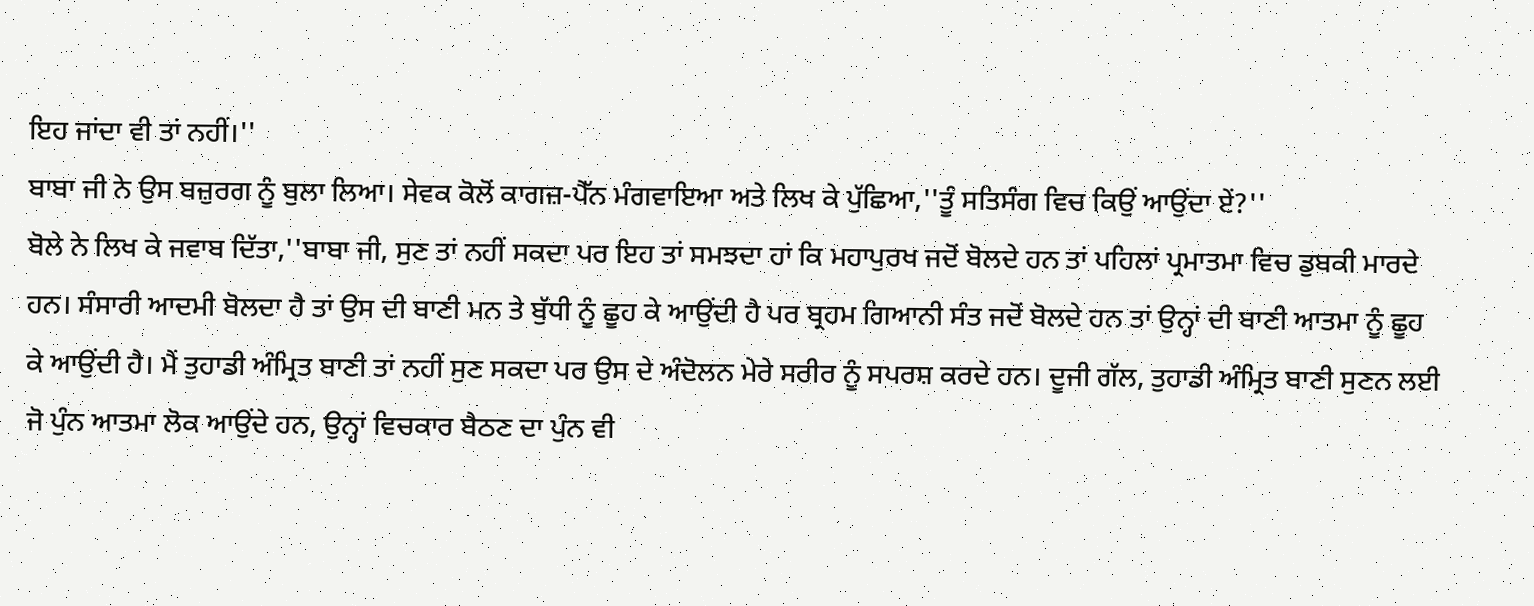ਇਹ ਜਾਂਦਾ ਵੀ ਤਾਂ ਨਹੀਂ।''
ਬਾਬਾ ਜੀ ਨੇ ਉਸ ਬਜ਼ੁਰਗ ਨੂੰ ਬੁਲਾ ਲਿਆ। ਸੇਵਕ ਕੋਲੋਂ ਕਾਗਜ਼-ਪੈੱਨ ਮੰਗਵਾਇਆ ਅਤੇ ਲਿਖ ਕੇ ਪੁੱਛਿਆ,''ਤੂੰ ਸਤਿਸੰਗ ਵਿਚ ਕਿਉਂ ਆਉਂਦਾ ਏਂ?''
ਬੋਲੇ ਨੇ ਲਿਖ ਕੇ ਜਵਾਬ ਦਿੱਤਾ,''ਬਾਬਾ ਜੀ, ਸੁਣ ਤਾਂ ਨਹੀਂ ਸਕਦਾ ਪਰ ਇਹ ਤਾਂ ਸਮਝਦਾ ਹਾਂ ਕਿ ਮਹਾਪੁਰਖ ਜਦੋਂ ਬੋਲਦੇ ਹਨ ਤਾਂ ਪਹਿਲਾਂ ਪ੍ਰਮਾਤਮਾ ਵਿਚ ਡੁਬਕੀ ਮਾਰਦੇ ਹਨ। ਸੰਸਾਰੀ ਆਦਮੀ ਬੋਲਦਾ ਹੈ ਤਾਂ ਉਸ ਦੀ ਬਾਣੀ ਮਨ ਤੇ ਬੁੱਧੀ ਨੂੰ ਛੂਹ ਕੇ ਆਉਂਦੀ ਹੈ ਪਰ ਬ੍ਰਹਮ ਗਿਆਨੀ ਸੰਤ ਜਦੋਂ ਬੋਲਦੇ ਹਨ ਤਾਂ ਉਨ੍ਹਾਂ ਦੀ ਬਾਣੀ ਆਤਮਾ ਨੂੰ ਛੂਹ ਕੇ ਆਉਂਦੀ ਹੈ। ਮੈਂ ਤੁਹਾਡੀ ਅੰਮ੍ਰਿਤ ਬਾਣੀ ਤਾਂ ਨਹੀਂ ਸੁਣ ਸਕਦਾ ਪਰ ਉਸ ਦੇ ਅੰਦੋਲਨ ਮੇਰੇ ਸਰੀਰ ਨੂੰ ਸਪਰਸ਼ ਕਰਦੇ ਹਨ। ਦੂਜੀ ਗੱਲ, ਤੁਹਾਡੀ ਅੰਮ੍ਰਿਤ ਬਾਣੀ ਸੁਣਨ ਲਈ ਜੋ ਪੁੰਨ ਆਤਮਾ ਲੋਕ ਆਉਂਦੇ ਹਨ, ਉਨ੍ਹਾਂ ਵਿਚਕਾਰ ਬੈਠਣ ਦਾ ਪੁੰਨ ਵੀ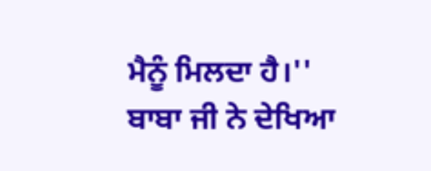ਮੈਨੂੰ ਮਿਲਦਾ ਹੈ।''
ਬਾਬਾ ਜੀ ਨੇ ਦੇਖਿਆ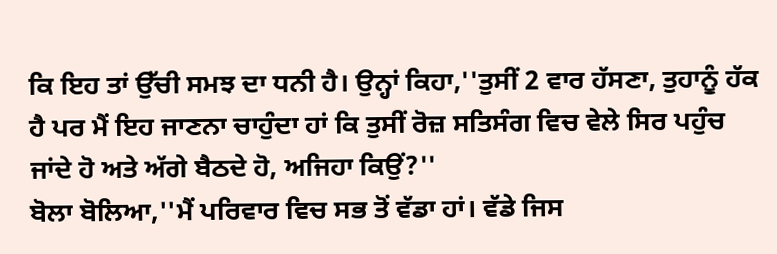ਕਿ ਇਹ ਤਾਂ ਉੱਚੀ ਸਮਝ ਦਾ ਧਨੀ ਹੈ। ਉਨ੍ਹਾਂ ਕਿਹਾ,''ਤੁਸੀਂ 2 ਵਾਰ ਹੱਸਣਾ, ਤੁਹਾਨੂੰ ਹੱਕ ਹੈ ਪਰ ਮੈਂ ਇਹ ਜਾਣਨਾ ਚਾਹੁੰਦਾ ਹਾਂ ਕਿ ਤੁਸੀਂ ਰੋਜ਼ ਸਤਿਸੰਗ ਵਿਚ ਵੇਲੇ ਸਿਰ ਪਹੁੰਚ ਜਾਂਦੇ ਹੋ ਅਤੇ ਅੱਗੇ ਬੈਠਦੇ ਹੋ, ਅਜਿਹਾ ਕਿਉਂ?''
ਬੋਲਾ ਬੋਲਿਆ,''ਮੈਂ ਪਰਿਵਾਰ ਵਿਚ ਸਭ ਤੋਂ ਵੱਡਾ ਹਾਂ। ਵੱਡੇ ਜਿਸ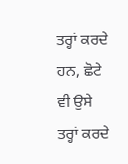ਤਰ੍ਹਾਂ ਕਰਦੇ ਹਨ, ਛੋਟੇ ਵੀ ਉਸੇ ਤਰ੍ਹਾਂ ਕਰਦੇ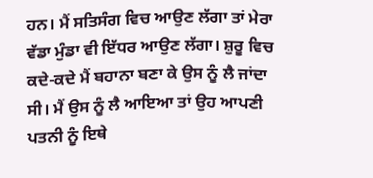ਹਨ। ਮੈਂ ਸਤਿਸੰਗ ਵਿਚ ਆਉਣ ਲੱਗਾ ਤਾਂ ਮੇਰਾ ਵੱਡਾ ਮੁੰਡਾ ਵੀ ਇੱਧਰ ਆਉਣ ਲੱਗਾ। ਸ਼ੁਰੂ ਵਿਚ ਕਦੇ-ਕਦੇ ਮੈਂ ਬਹਾਨਾ ਬਣਾ ਕੇ ਉਸ ਨੂੰ ਲੈ ਜਾਂਦਾ ਸੀ। ਮੈਂ ਉਸ ਨੂੰ ਲੈ ਆਇਆ ਤਾਂ ਉਹ ਆਪਣੀ ਪਤਨੀ ਨੂੰ ਇਥੇ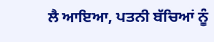ਲੈ ਆਇਆ, ਪਤਨੀ ਬੱਚਿਆਂ ਨੂੰ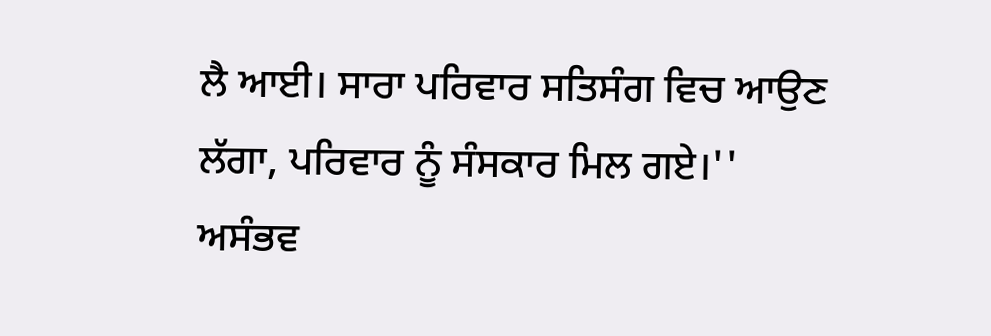ਲੈ ਆਈ। ਸਾਰਾ ਪਰਿਵਾਰ ਸਤਿਸੰਗ ਵਿਚ ਆਉਣ ਲੱਗਾ, ਪਰਿਵਾਰ ਨੂੰ ਸੰਸਕਾਰ ਮਿਲ ਗਏ।''
ਅਸੰਭਵ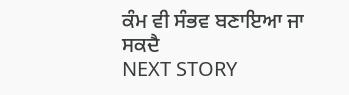ਕੰਮ ਵੀ ਸੰਭਵ ਬਣਾਇਆ ਜਾ ਸਕਦੈ
NEXT STORY